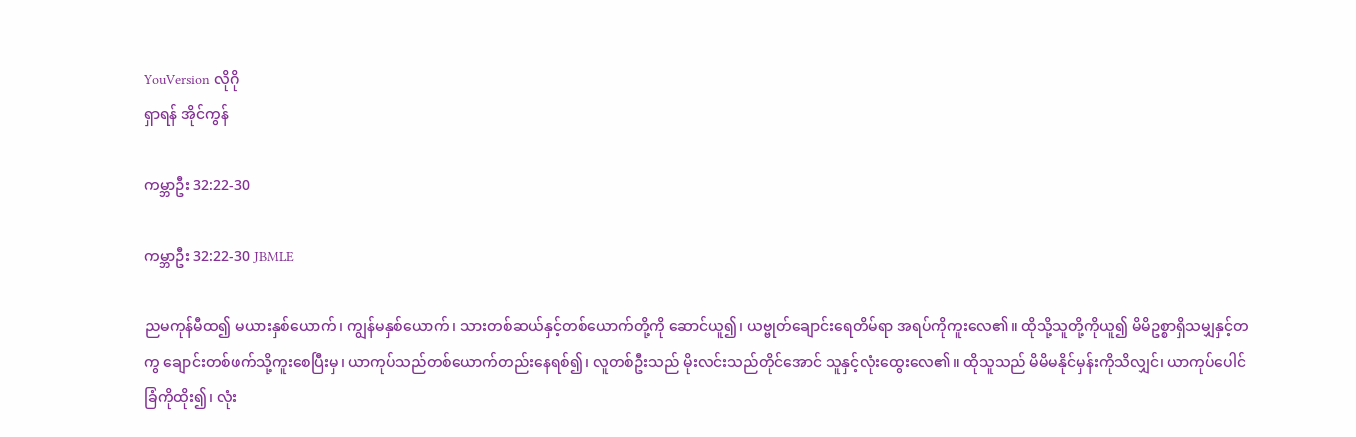YouVersion လိုဂို
ရှာရန် အိုင်ကွန်

ကမ္ဘာဦး 32:22-30

ကမ္ဘာဦး 32:22-30 JBMLE

ညမကုန်မီထ၍ မယားနှစ်ယောက်၊ ကျွန်မနှစ်ယောက်၊ သားတစ်ဆယ်နှင့်တစ်ယောက်တို့ကို ဆောင်ယူ၍၊ ယဗ္ဗုတ်ချောင်းရေတိမ်ရာ အရပ်ကိုကူးလေ၏။ ထိုသို့သူတို့ကိုယူ၍ မိမိဥစ္စာရှိသမျှနှင့်တကွ ချောင်းတစ်ဖက်သို့ကူးစေပြီးမှ၊ ယာကုပ်သည်တစ်ယောက်တည်းနေရစ်၍၊ လူတစ်ဦးသည် မိုးလင်းသည်တိုင်အောင် သူနှင့်လုံးထွေးလေ၏။ ထိုသူသည် မိမိမနိုင်မှန်းကိုသိလျှင်၊ ယာကုပ်ပေါင်ခြံကိုထိုး၍၊ လုံး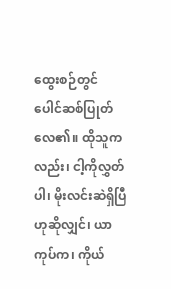ထွေးစဉ်တွင် ပေါင်ဆစ်ပြုတ်လေ၏။ ထိုသူကလည်း၊ ငါ့ကိုလွှတ်ပါ၊ မိုးလင်းဆဲရှိပြီဟုဆိုလျှင်၊ ယာကုပ်က၊ ကိုယ်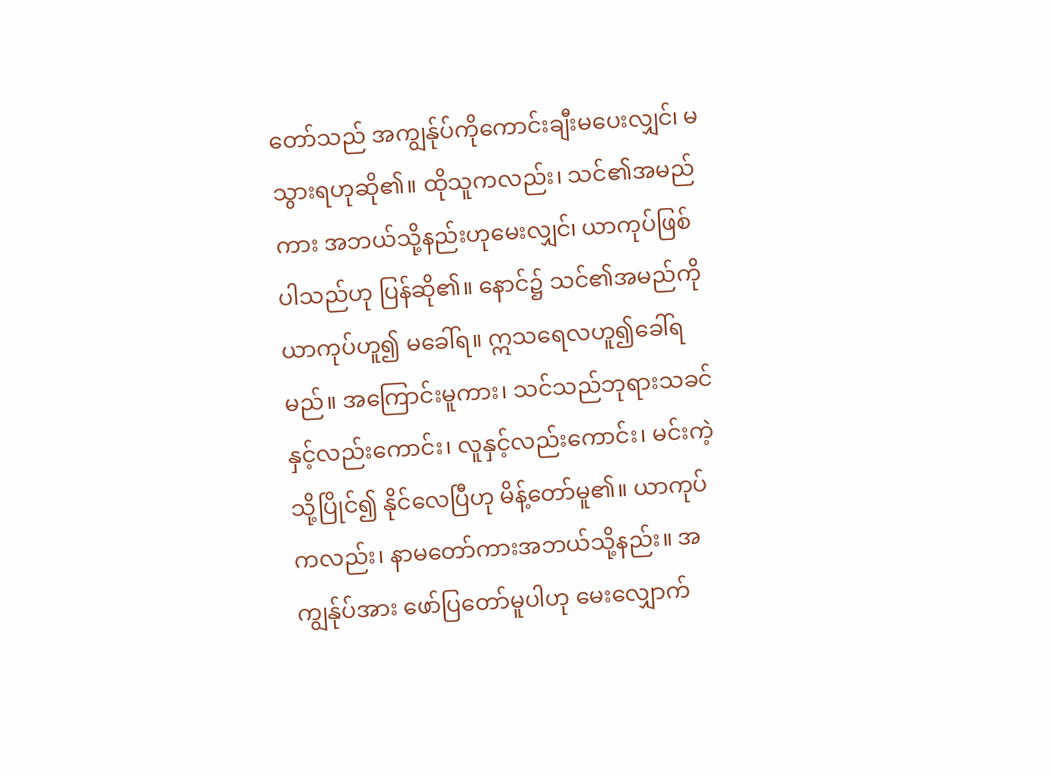တော်သည် အကျွန်ုပ်ကိုကောင်းချီးမပေးလျှင်၊ မသွားရဟုဆို၏။ ထိုသူကလည်း၊ သင်၏အမည်ကား အဘယ်သို့နည်းဟုမေးလျှင်၊ ယာကုပ်ဖြစ်ပါသည်ဟု ပြန်ဆို၏။ နောင်၌ သင်၏အမည်ကိုယာကုပ်ဟူ၍ မခေါ်ရ။ ဣသရေလဟူ၍ခေါ်ရမည်။ အကြောင်းမူကား၊ သင်သည်ဘုရားသခင်နှင့်လည်းကောင်း၊ လူနှင့်လည်းကောင်း၊ မင်းကဲ့သို့ပြိုင်၍ နိုင်လေပြီဟု မိန့်တော်မူ၏။ ယာကုပ်ကလည်း၊ နာမတော်ကားအဘယ်သို့နည်း။ အကျွန်ုပ်အား ဖော်ပြတော်မူပါဟု မေးလျှောက်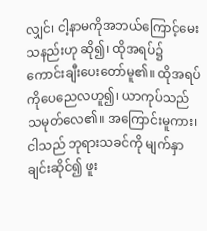လျှင်၊ ငါ့နာမကိုအဘယ်ကြောင့်မေးသနည်းဟု ဆို၍၊ ထိုအရပ်၌ ကောင်းချီးပေးတော်မူ၏။ ထိုအရပ်ကိုပေညေလဟူ၍၊ ယာကုပ်သည် သမုတ်လေ၏။ အကြောင်းမူကား၊ ငါသည် ဘုရားသခင်ကို မျက်နှာချင်းဆိုင်၍ ဖူး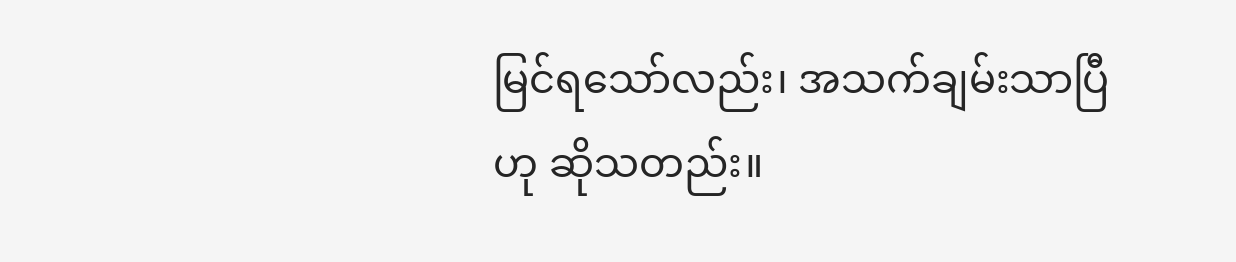မြင်ရသော်လည်း၊ အသက်ချမ်းသာပြီဟု ဆိုသတည်း။